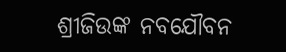ଶ୍ରୀଜିଉଙ୍କ ନବଯୌବନ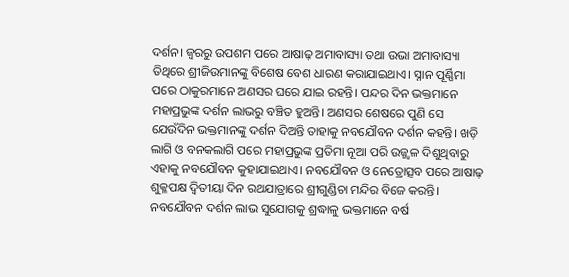ଦର୍ଶନ। ଜ୍ବରରୁ ଉପଶମ ପରେ ଆଷାଢ଼ ଅମାବାସ୍ୟା ତଥା ଉଭା ଅମାବାସ୍ୟା ତିଥିରେ ଶ୍ରୀଜିଉମାନଙ୍କୁ ବିଶେଷ ବେଶ ଧାରଣ କରାଯାଇଥାଏ। ସ୍ନାନ ପୂର୍ଣ୍ଣିମା ପରେ ଠାକୁରମାନେ ଅଣସର ଘରେ ଯାଇ ରହନ୍ତି। ପନ୍ଦର ଦିନ ଭକ୍ତମାନେ ମହାପ୍ରଭୁଙ୍କ ଦର୍ଶନ ଲାଭରୁ ବଞ୍ଚିତ ହୁଅନ୍ତି। ଅଣସର ଶେଷରେ ପୁଣି ସେ ଯେଉଁଦିନ ଭକ୍ତମାନଙ୍କୁ ଦର୍ଶନ ଦିଅନ୍ତି ତାହାକୁ ନବଯୌବନ ଦର୍ଶନ କହନ୍ତି। ଖଡ଼ି ଲାଗି ଓ ବନକଲାଗି ପରେ ମହାପ୍ରଭୁଙ୍କ ପ୍ରତିମା ନୂଆ ପରି ଉଜ୍ଜ୍ୱଳ ଦିଶୁଥିବାରୁ ଏହାକୁ ନବଯୌବନ କୁହାଯାଇଥାଏ। ନବଯୌବନ ଓ ନେତ୍ରୋତ୍ସବ ପରେ ଆଷାଢ଼ ଶୁକ୍ଳପକ୍ଷ ଦ୍ୱିତୀୟା ଦିନ ରଥଯାତ୍ରାରେ ଶ୍ରୀଗୁଣ୍ଡିଚା ମନ୍ଦିର ବିଜେ କରନ୍ତି। ନବଯୌବନ ଦର୍ଶନ ଲାଭ ସୁଯୋଗକୁ ଶ୍ରଦ୍ଧାଳୁ ଭକ୍ତମାନେ ବର୍ଷ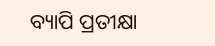ବ୍ୟାପି ପ୍ରତୀକ୍ଷା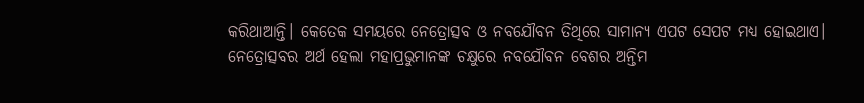କରିଥାଆନ୍ତି। କେତେକ ସମୟରେ ନେତ୍ରୋତ୍ସବ ଓ ନବଯୌବନ ତିଥିରେ ସାମାନ୍ୟ ଏପଟ ସେପଟ ମଧ୍ୟ ହୋଇଥାଏ। ନେତ୍ରୋତ୍ସବର ଅର୍ଥ ହେଲା ମହାପ୍ରଭୁମାନଙ୍କ ଚକ୍ଷୁରେ ନବଯୌବନ ବେଶର ଅନ୍ତିମ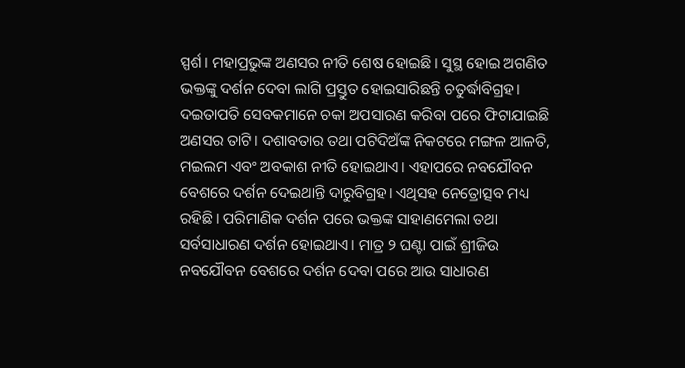ସ୍ପର୍ଶ। ମହାପ୍ରଭୁଙ୍କ ଅଣସର ନୀତି ଶେଷ ହୋଇଛି। ସୁସ୍ଥ ହୋଇ ଅଗଣିତ ଭକ୍ତଙ୍କୁ ଦର୍ଶନ ଦେବା ଲାଗି ପ୍ରସ୍ତୁତ ହୋଇସାରିଛନ୍ତି ଚତୁର୍ଦ୍ଧାବିଗ୍ରହ। ଦଇତାପତି ସେବକମାନେ ଚକା ଅପସାରଣ କରିବା ପରେ ଫିଟାଯାଇଛି ଅଣସର ତାଟି। ଦଶାବତାର ତଥା ପଟିଦିଅଁଙ୍କ ନିକଟରେ ମଙ୍ଗଳ ଆଳତି, ମଇଲମ ଏବଂ ଅବକାଶ ନୀତି ହୋଇଥାଏ। ଏହାପରେ ନବଯୌବନ ବେଶରେ ଦର୍ଶନ ଦେଇଥାନ୍ତି ଦାରୁବିଗ୍ରହ। ଏଥିସହ ନେତ୍ରୋତ୍ସବ ମଧ୍ୟ ରହିଛି। ପରିମାଣିକ ଦର୍ଶନ ପରେ ଭକ୍ତଙ୍କ ସାହାଣମେଲା ତଥା ସର୍ବସାଧାରଣ ଦର୍ଶନ ହୋଇଥାଏ। ମାତ୍ର ୨ ଘଣ୍ଟା ପାଇଁ ଶ୍ରୀଜିଉ ନବଯୌବନ ବେଶରେ ଦର୍ଶନ ଦେବା ପରେ ଆଉ ସାଧାରଣ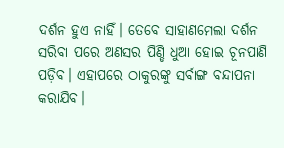ଦର୍ଶନ ହୁଏ ନାହିଁ। ତେବେ ସାହାଣମେଲା ଦର୍ଶନ ସରିବା ପରେ ଅଣସର ପିଣ୍ଡି ଧୁଆ ହୋଇ ଚୂନପାଣି ପଡ଼ିବ। ଏହାପରେ ଠାକୁରଙ୍କୁ ସର୍ବାଙ୍ଗ ବନ୍ଦାପନା କରାଯିବ।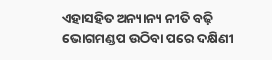ଏହାସହିତ ଅନ୍ୟାନ୍ୟ ନୀତି ବଢ଼ି ଭୋଗମଣ୍ଡପ ଉଠିବା ପରେ ଦକ୍ଷିଣୀ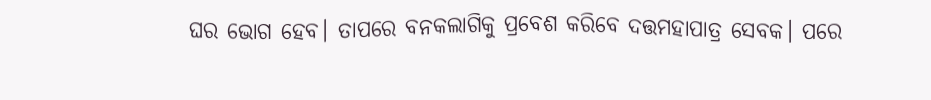ଘର ଭୋଗ ହେବ। ତାପରେ ବନକଲାଗିକୁ ପ୍ରବେଶ କରିବେ ଦତ୍ତମହାପାତ୍ର ସେବକ। ପରେ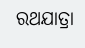ରଥଯାତ୍ରା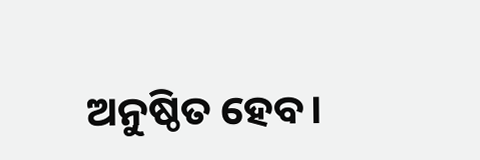ଅନୁଷ୍ଠିତ ହେବ।